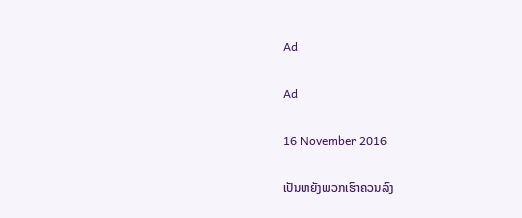Ad

Ad

16 November 2016

ເປັນຫຍັງພວກເຮົາຄວນລົງ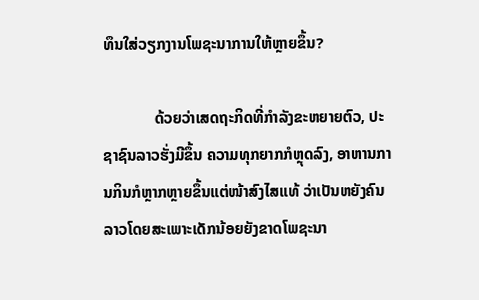ທຶນໃສ່ວຽກງານໂພຊະນາການໃຫ້ຫຼາຍຂຶ້ນ?

             ດ້ວຍວ່າເສດຖະກິດທີ່ກຳລັງຂະຫຍາຍຕົວ, ປະຊາຊົນລາວຮັ່ງມີຂຶ້ນ ຄວາມທຸກຍາກກໍຫຼຸດລົງ, ອາຫານການກິນກໍຫຼາກຫຼາຍຂຶ້ນແຕ່ໜ້າສົງໄສແທ້ ວ່າເປັນຫຍັງຄົນລາວໂດຍສະເພາະເດັກນ້ອຍຍັງຂາດໂພຊະນາ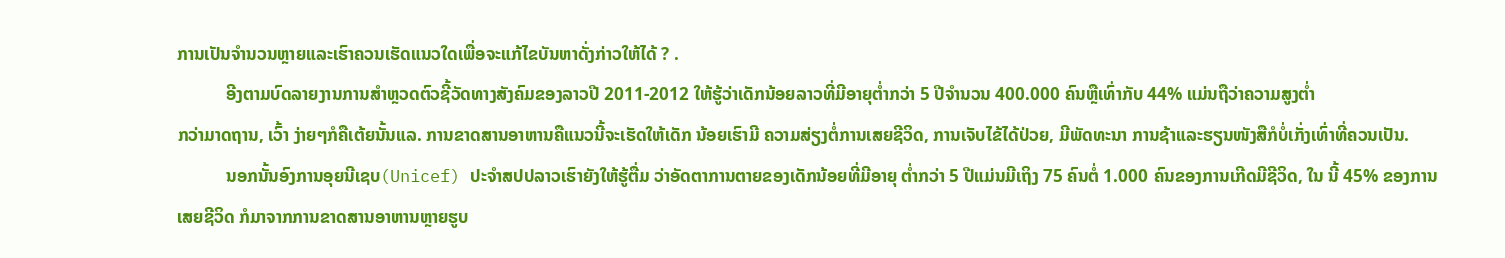ການເປັນຈຳນວນຫຼາຍແລະເຮົາຄວນເຮັດແນວໃດເພື່ອຈະແກ້ໄຂບັນຫາດັ່ງກ່າວໃຫ້ໄດ້ ? .
           ອີງຕາມບົດລາຍງານການສຳຫຼວດຕົວຊີ້ວັດທາງສັງຄົມຂອງລາວປີ 2011-2012 ໃຫ້ຮູ້ວ່າເດັກນ້ອຍລາວທີ່ມີອາຍຸຕໍ່າກວ່າ 5 ປີຈຳນວນ 400.000 ຄົນຫຼືເທົ່າກັບ 44% ແມ່ນຖືວ່າຄວາມສູງຕໍ່າ
ກວ່າມາດຖານ, ເວົ້າ ງ່າຍໆກໍຄືເຕ້ຍນັ້ນແລ. ການຂາດສານອາຫານຄືແນວນີ້ຈະເຮັດໃຫ້ເດັກ ນ້ອຍເຮົາມີ ຄວາມສ່ຽງຕໍ່ການເສຍຊີວິດ, ການເຈັບໄຂ້ໄດ້ປ່ວຍ, ມີພັດທະນາ ການຊ້າແລະຮຽນໜັງສືກໍບໍ່ເກັ່ງເທົ່າທີ່ຄວນເປັນ.
           ນອກນັ້ນອົງການອຸຍນີເຊບ(Unicef) ປະຈຳສປປລາວເຮົາຍັງໃຫ້ຮູ້ຕື່ມ ວ່າອັດຕາການຕາຍຂອງເດັກນ້ອຍທີ່ມີອາຍຸ ຕໍ່າກວ່າ 5 ປີແມ່ນມີເຖິງ 75 ຄົນຕໍ່ 1.000 ຄົນຂອງການເກີດມີຊີວິດ, ໃນ ນີ້ 45% ຂອງການເສຍຊີວິດ ກໍມາຈາກການຂາດສານອາຫານຫຼາຍຮູບ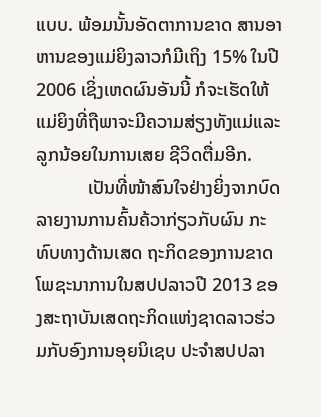ແບບ. ພ້ອມນັ້ນອັດຕາການຂາດ ສານອາຫານຂອງແມ່ຍິງລາວກໍມີເຖິງ 15% ໃນປີ 2006 ເຊິ່ງເຫດຜົນອັນນີ້ ກໍຈະເຮັດໃຫ້ແມ່ຍິງທີ່ຖືພາຈະມີຄວາມສ່ຽງທັງແມ່ແລະລູກນ້ອຍໃນການເສຍ ຊີວິດຕື່ມອີກ.
           ເປັນທີ່ໜ້າສົນໃຈຢ່າງຍິ່ງຈາກບົດລາຍງານການຄົ້ນຄ້ວາກ່ຽວກັບຜົນ ກະທົບທາງດ້ານເສດ ຖະກິດຂອງການຂາດໂພຊະນາການໃນສປປລາວປີ 2013 ຂອງສະຖາບັນເສດຖະກິດແຫ່ງຊາດລາວຮ່ວມກັບອົງການອຸຍນິເຊບ ປະຈຳສປປລາ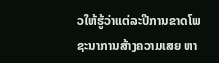ວໃຫ້ຮູ້ວ່າແຕ່ລະປີການຂາດໂພຊະນາການສ້າງຄວາມເສຍ ຫາ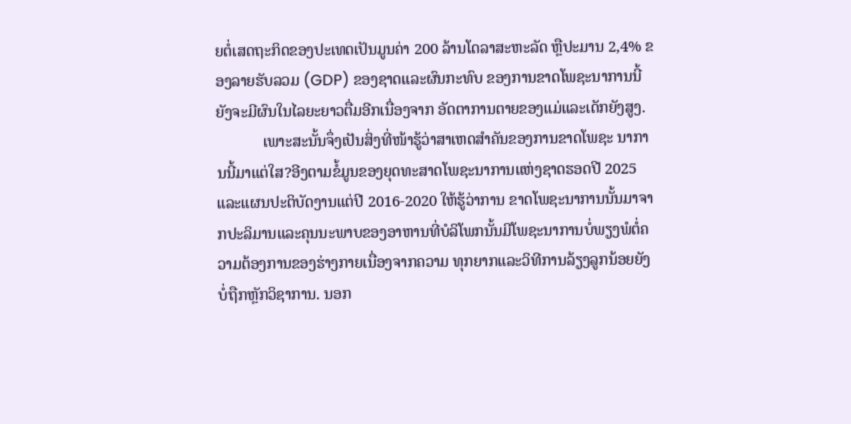ຍຕໍ່ເສດຖະກິດຂອງປະເທດເປັນມູນຄ່າ 200 ລ້ານໂດລາສະຫະລັດ ຫຼືປະມານ 2,4% ຂອງລາຍຮັບລວມ (GDP) ຂອງຊາດແລະຜົນກະທົບ ຂອງການຂາດໂພຊະນາການນີ້ຍັງຈະມີຜົນໃນໄລຍະຍາວຕື່ມອີກເນື່ອງຈາກ ອັດຕາການຕາຍຂອງແມ່ແລະເດັກຍັງສູງ.
            ເພາະສະນັ້ນຈຶ່ງເປັນສິ່ງທີ່ໜ້າຮູ້ວ່າສາເຫດສຳຄັນຂອງການຂາດໂພຊະ ນາການນີ້ມາແຕ່ໃສ?ອີງຕາມຂໍ້ມູນຂອງຍຸດທະສາດໂພຊະນາການແຫ່ງຊາດຮອດປີ 2025 ແລະແຜນປະຕິບັດງານແຕ່ປີ 2016-2020 ໃຫ້ຮູ້ວ່າການ ຂາດໂພຊະນາການນັ້ນມາຈາກປະລິມານແລະຄຸນນະພາບຂອງອາຫານທີ່ບໍລິໂພກນັ້ນມີໂພຊະນາການບໍ່ພຽງພໍຕໍ່ຄວາມຕ້ອງການຂອງຮ່າງກາຍເນື່ອງຈາກຄວາມ ທຸກຍາກແລະວິທີການລ້ຽງລູກນ້ອຍຍັງບໍ່ຖືກຫຼັກວິຊາການ. ນອກ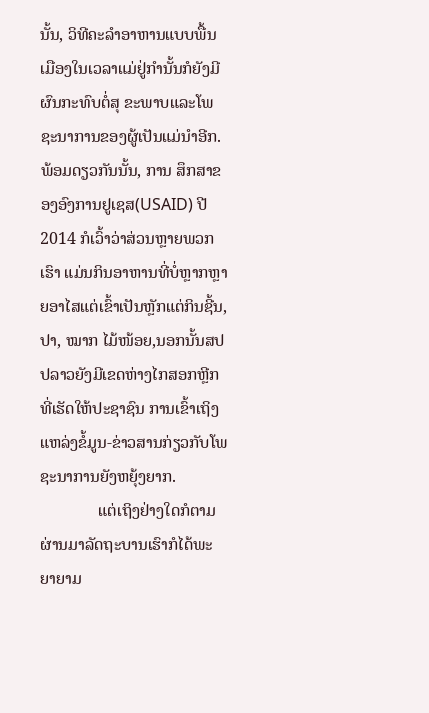ນັ້ນ, ວິທີຄະລຳອາຫານແບບພື້ນ ເມືອງໃນເວລາແມ່ຢູ່ກຳນັ້ນກໍຍັງມີຜົນກະທົບຕໍ່ສຸ ຂະພາບແລະໂພຊະນາການຂອງຜູ້ເປັນແມ່ນໍາອີກ. ພ້ອມດຽວກັນນັ້ນ, ການ ສຶກສາຂອງອົງການຢູເຊສ(USAID) ປີ 2014 ກໍເວົ້າວ່າສ່ວນຫຼາຍພວກເຮົາ ແມ່ນກິນອາຫານທີ່ບໍ່ຫຼາກຫຼາຍອາໄສແຕ່ເຂົ້າເປັນຫຼັກແຕ່ກິນຊີ້ນ, ປາ, ໝາກ ໄມ້ໜ້ອຍ,ນອກນັ້ນສປປລາວຍັງມີເຂດຫ່າງໄກສອກຫຼີກທີ່ເຮັດໃຫ້ປະຊາຊົນ ການເຂົ້າເຖິງແຫລ່ງຂໍ້ມູນ-ຂ່າວສານກ່ຽວກັບໂພຊະນາການຍັງຫຍຸ້ງຍາກ.
              ແຕ່ເຖິງຢ່າງໃດກໍຕາມຜ່ານມາລັດຖະບານເຮົາກໍໄດ້ພະຍາຍາມ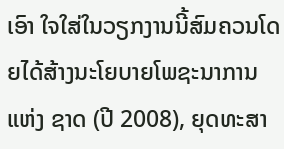ເອົາ ໃຈໃສ່ໃນວຽກງານນີ້ສົມຄວນໂດຍໄດ້ສ້າງນະໂຍບາຍໂພຊະນາການແຫ່ງ ຊາດ (ປີ 2008), ຍຸດທະສາ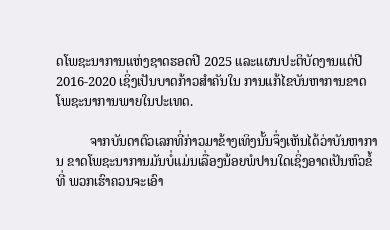ດໂພຊະນາການແຫ່ງຊາດຮອດປີ 2025 ແລະແຜນປະຕິບັດງານແຕ່ປີ 2016-2020 ເຊິ່ງເປັນບາດກ້າວສຳຄັນໃນ ການແກ້ໄຂບັນຫາການຂາດໂພຊະນາການພາຍໃນປະເທດ.

          ຈາກບັນດາຕົວເລກທີ່ກ່າວມາຂ້າງເທິງນັ້ນຈຶ່ງເຫັນໄດ້ວ່າບັນຫາການ ຂາດໂພຊະນາການມັນບໍ່ແມ່ນເລື່ອງນ້ອຍພໍປານໃດເຊິ່ງອາດເປັນຫົວຂໍ້ທີ່ ພວກເຮົາຄວນຈະເອົາ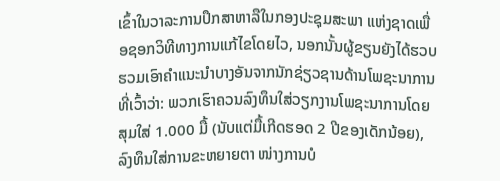ເຂົ້າໃນວາລະການປຶກສາຫາລືໃນກອງປະຊຸມສະພາ ແຫ່ງຊາດເພື່ອຊອກວິທີທາງການແກ້ໄຂໂດຍໄວ, ນອກນັ້ນຜູ້ຂຽນຍັງໄດ້ຮວບ ຮວມເອົາຄຳແນະນຳບາງອັນຈາກນັກຊ່ຽວຊານດ້ານໂພຊະນາການທີ່ເວົ້າວ່າ: ພວກເຮົາຄວນລົງທຶນໃສ່ວຽກງານໂພຊະນາການໂດຍສຸມໃສ່ 1.000 ມື້ (ນັບແຕ່ມື້ເກີດຮອດ 2 ປີຂອງເດັກນ້ອຍ), ລົງທຶນໃສ່ການຂະຫຍາຍຕາ ໜ່າງການບໍ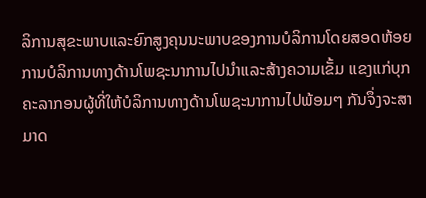ລິການສຸຂະພາບແລະຍົກສູງຄຸນນະພາບຂອງການບໍລິການໂດຍສອດຫ້ອຍການບໍລິການທາງດ້ານໂພຊະນາການໄປນຳແລະສ້າງຄວາມເຂັ້ມ ແຂງແກ່ບຸກຄະລາກອນຜູ້ທີ່ໃຫ້ບໍລິການທາງດ້ານໂພຊະນາການໄປພ້ອມໆ ກັນຈຶ່ງຈະສາມາດ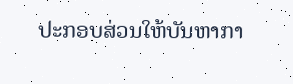ປະກອບສ່ວນໃຫ້ບັນຫາກາ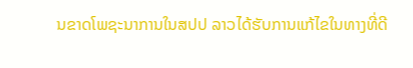ນຂາດໂພຊະນາການໃນສປປ ລາວໄດ້ຮັບການແກ້ໄຂໃນທາງທີ່ດີ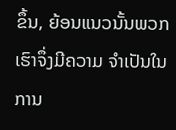ຂຶ້ນ, ຍ້ອນແນວນັ້ນພວກເຮົາຈຶ່ງມີຄວາມ ຈຳເປັນໃນການ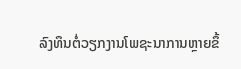ລົງທຶນຕໍ່ວຽກງານໂພຊະນາການຫຼາຍຂຶ້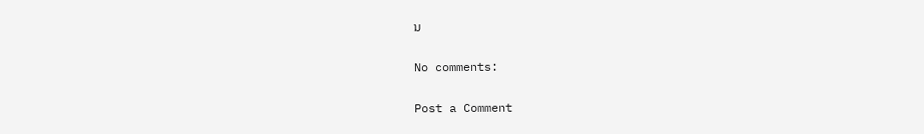ນ

No comments:

Post a Comment